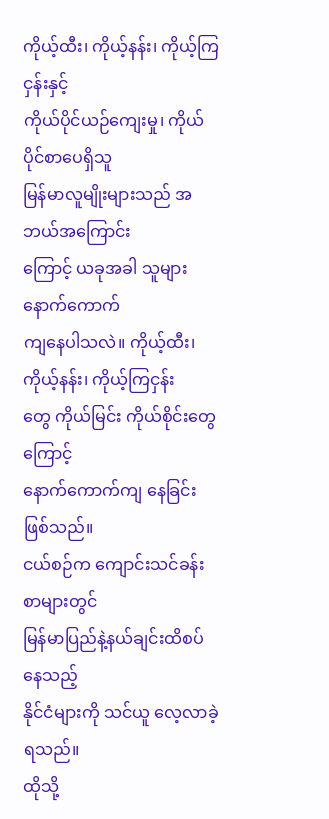ကိုယ့်ထီး၊ ကိုယ့်နန်း၊ ကိုယ့်ကြငှန်းနှင့်
ကိုယ်ပိုင်ယဉ်ကျေးမှု၊ ကိုယ်ပိုင်စာပေရှိသူ
မြန်မာလူမျိုးများသည် အဘယ်အကြောင်း
ကြောင့် ယခုအခါ သူများနောက်ကောက်
ကျနေပါသလဲ။ ကိုယ့်ထီး၊ ကိုယ့်နန်း၊ ကိုယ့်ကြငှန်း
တွေ ကိုယ်မြင်း ကိုယ်စိုင်းတွေကြောင့်
နောက်ကောက်ကျ နေခြင်းဖြစ်သည်။
ငယ်စဉ်က ကျောင်းသင်ခန်းစာများတွင်
မြန်မာပြည်နဲ့နယ်ချင်းထိစပ်နေသည့်
နိုင်ငံများကို သင်ယူ လေ့လာခဲ့ရသည်။
ထိုသို့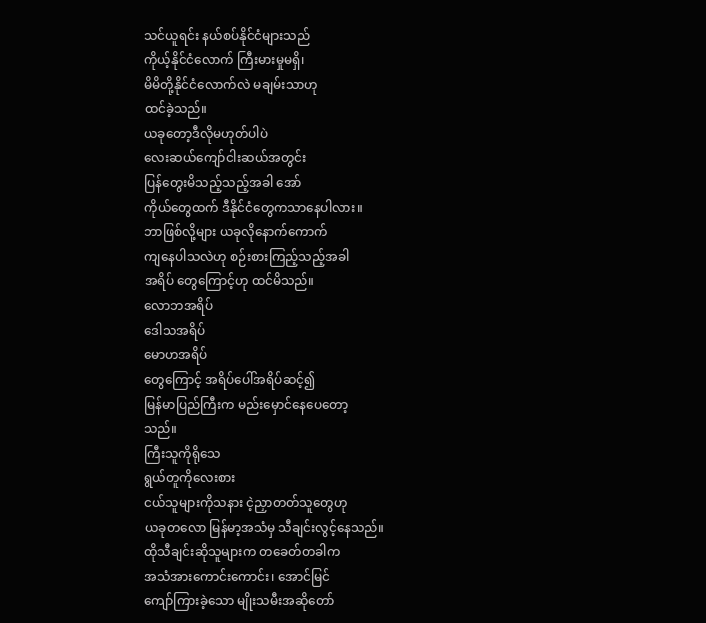သင်ယူရင်း နယ်စပ်နိုင်ငံများသည်
ကိုယ့်နိုင်ငံလောက် ကြီးမားမှုမရှိ၊
မိမိတို့နိုင်ငံလောက်လဲ မချမ်းသာဟု
ထင်ခဲ့သည်။
ယခုတော့ဒီလိုမဟုတ်ပါပဲ
လေးဆယ်ကျော်ငါးဆယ်အတွင်း
ပြန်တွေးမိသည့်သည့်အခါ အော်
ကိုယ်တွေထက် ဒီနိုင်ငံတွေကသာနေပါလား။
ဘာဖြစ်လို့များ ယခုလိုနောက်ကောက်
ကျနေပါသလဲဟု စဉ်းစားကြည့်သည့်အခါ
အရိပ် တွေကြောင့်ဟု ထင်မိသည်။
လောဘအရိပ်
ဒေါသအရိပ်
မောဟအရိပ်
တွေကြောင့် အရိပ်ပေါ်အရိပ်ဆင့်၍
မြန်မာပြည်ကြီးက မည်းမှောင်နေပေတော့
သည်။
ကြီးသူကိုရိုသေ
ရွယ်တူကိုလေးစား
ငယ်သူများကိုသနား ငဲ့ညှာတတ်သူတွေဟု
ယခုတလော မြန်မာ့အသံမှ သီချင်းလွင့်နေသည်။
ထိုသီချင်းဆိုသူများက တခေတ်တခါက
အသံအားကောင်းကောင်း၊ အောင်မြင်
ကျော်ကြားခဲ့သော မျိုးသမီးအဆိုတော်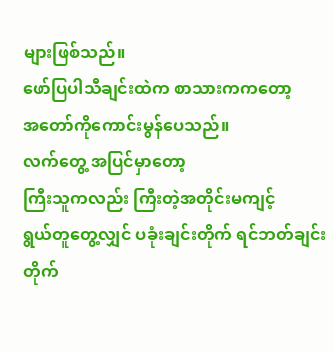များဖြစ်သည်။
ဖော်ပြပါသီချင်းထဲက စာသားကကတော့
အတော်ကိုကောင်းမွန်ပေသည်။
လက်တွေ့ အပြင်မှာတော့
ကြီးသူကလည်း ကြီးတဲ့အတိုင်းမကျင့်
ရွယ်တူတွေ့လျှင် ပခုံးချင်းတိုက် ရင်ဘတ်ချင်းတိုက်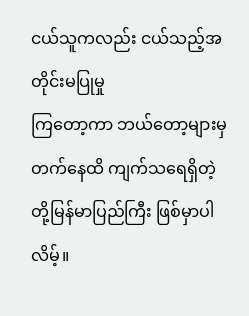ငယ်သူကလည်း ငယ်သည့်အတိုင်းမပြုမှု
ကြတော့ကာ ဘယ်တော့များမှ
တက်နေထိ ကျက်သရေရှိတဲ့
တို့မြန်မာပြည်ကြီး ဖြစ်မှာပါလိမ့်။